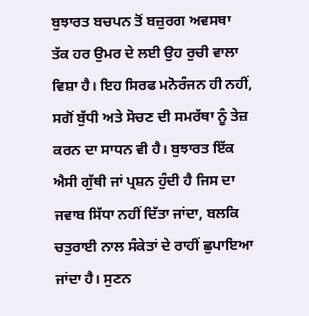ਬੁਝਾਰਤ ਬਚਪਨ ਤੋਂ ਬਜ਼ੁਰਗ ਅਵਸਥਾ ਤੱਕ ਹਰ ਉਮਰ ਦੇ ਲਈ ਉਹ ਰੁਚੀ ਵਾਲਾ ਵਿਸ਼ਾ ਹੈ। ਇਹ ਸਿਰਫ ਮਨੋਰੰਜਨ ਹੀ ਨਹੀਂ, ਸਗੋਂ ਬੁੱਧੀ ਅਤੇ ਸੋਚਣ ਦੀ ਸਮਰੱਥਾ ਨੂੰ ਤੇਜ਼ ਕਰਨ ਦਾ ਸਾਧਨ ਵੀ ਹੈ। ਬੁਝਾਰਤ ਇੱਕ ਐਸੀ ਗੁੱਥੀ ਜਾਂ ਪ੍ਰਸ਼ਨ ਹੁੰਦੀ ਹੈ ਜਿਸ ਦਾ ਜਵਾਬ ਸਿੱਧਾ ਨਹੀਂ ਦਿੱਤਾ ਜਾਂਦਾ, ਬਲਕਿ ਚਤੁਰਾਈ ਨਾਲ ਸੰਕੇਤਾਂ ਦੇ ਰਾਹੀਂ ਛੁਪਾਇਆ ਜਾਂਦਾ ਹੈ। ਸੁਣਨ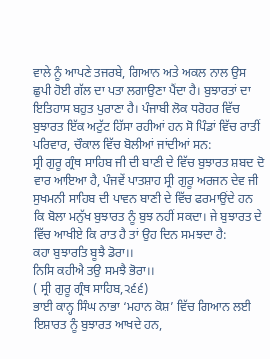ਵਾਲੇ ਨੂੰ ਆਪਣੇ ਤਜਰਬੇ, ਗਿਆਨ ਅਤੇ ਅਕਲ ਨਾਲ ਉਸ ਛੁਪੀ ਹੋਈ ਗੱਲ ਦਾ ਪਤਾ ਲਗਾਉਣਾ ਪੈਂਦਾ ਹੈ। ਬੁਝਾਰਤਾਂ ਦਾ ਇਤਿਹਾਸ ਬਹੁਤ ਪੁਰਾਣਾ ਹੈ। ਪੰਜਾਬੀ ਲੋਕ ਧਰੋਹਰ ਵਿੱਚ ਬੁਝਾਰਤ ਇੱਕ ਅਟੁੱਟ ਹਿੱਸਾ ਰਹੀਆਂ ਹਨ ਸੋ ਪਿੰਡਾਂ ਵਿੱਚ ਰਾਤੀਂ ਪਰਿਵਾਰ, ਚੌਕਾਲ ਵਿੱਚ ਬੋਲੀਆਂ ਜਾਂਦੀਆਂ ਸਨ:
ਸ੍ਰੀ ਗੁਰੂ ਗ੍ਰੰਥ ਸਾਹਿਬ ਜੀ ਦੀ ਬਾਣੀ ਦੇ ਵਿੱਚ ਬੁਝਾਰਤ ਸ਼ਬਦ ਦੋ ਵਾਰ ਆਇਆ ਹੈ, ਪੰਜਵੇਂ ਪਾਤਸ਼ਾਹ ਸ੍ਰੀ ਗੁਰੂ ਅਰਜਨ ਦੇਵ ਜੀ ਸੁਖਮਨੀ ਸਾਹਿਬ ਦੀ ਪਾਵਨ ਬਾਣੀ ਦੇ ਵਿੱਚ ਫਰਮਾਉਂਦੇ ਹਨ ਕਿ ਬੋਲਾ ਮਨੁੱਖ ਬੁਝਾਰਤ ਨੂੰ ਬੁਝ ਨਹੀਂ ਸਕਦਾ। ਜੇ ਬੁਝਾਰਤ ਦੇ ਵਿੱਚ ਆਖੀਏ ਕਿ ਰਾਤ ਹੈ ਤਾਂ ਉਹ ਦਿਨ ਸਮਝਦਾ ਹੈ:
ਕਹਾ ਬੁਝਾਰਤਿ ਬੂਝੈ ਡੋਰਾ।।
ਨਿਸਿ ਕਹੀਐ ਤਉ ਸਮਝੈ ਭੋਰਾ।।
( ਸ੍ਰੀ ਗੁਰੂ ਗ੍ਰੰਥ ਸਾਹਿਬ,੨੬੬)
ਭਾਈ ਕਾਨ੍ਹ ਸਿੰਘ ਨਾਭਾ ‘ਮਹਾਨ ਕੋਸ਼’ ਵਿੱਚ ਗਿਆਨ ਲਈ ਇਸ਼ਾਰਤ ਨੂੰ ਬੁਝਾਰਤ ਆਖਦੇ ਹਨ,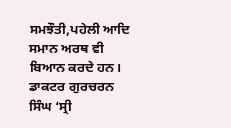ਸਮਝੌਤੀ,ਪਹੇਲੀ ਆਦਿ ਸਮਾਨ ਅਰਥ ਵੀ ਬਿਆਨ ਕਰਦੇ ਹਨ। ਡਾਕਟਰ ਗੁਰਚਰਨ ਸਿੰਘ ‘ਸ੍ਰੀ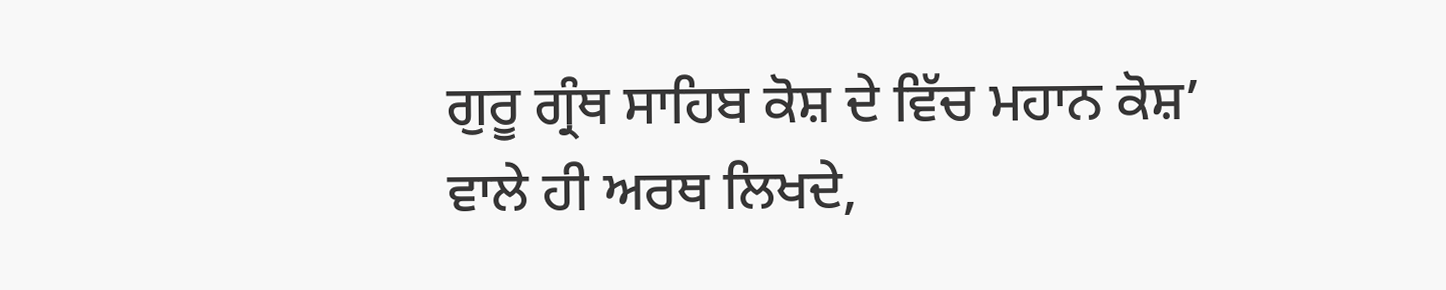ਗੁਰੂ ਗ੍ਰੰਥ ਸਾਹਿਬ ਕੋਸ਼ ਦੇ ਵਿੱਚ ਮਹਾਨ ਕੋਸ਼’ ਵਾਲੇ ਹੀ ਅਰਥ ਲਿਖਦੇ,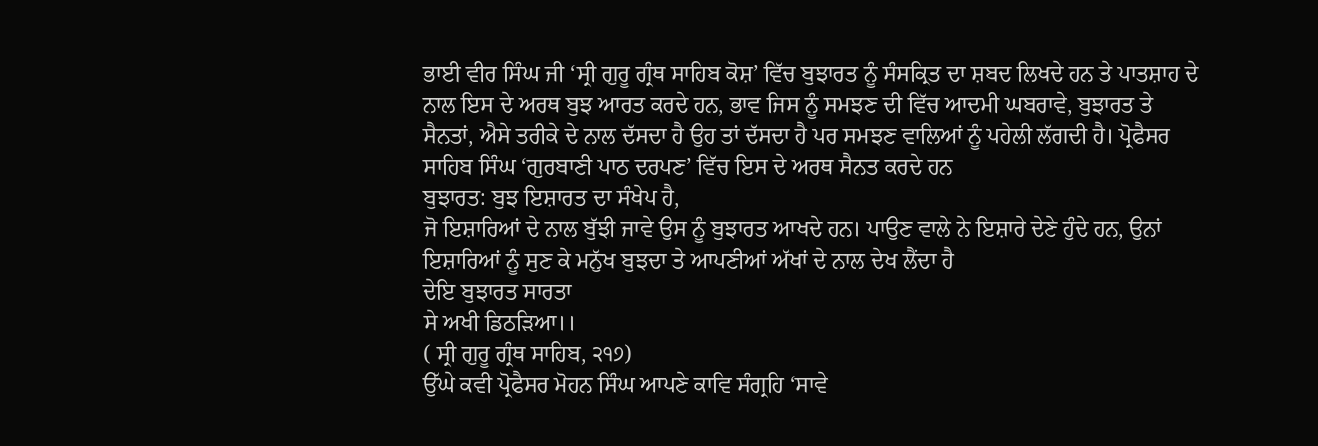ਭਾਈ ਵੀਰ ਸਿੰਘ ਜੀ ‘ਸ੍ਰੀ ਗੁਰੂ ਗ੍ਰੰਥ ਸਾਹਿਬ ਕੋਸ਼’ ਵਿੱਚ ਬੁਝਾਰਤ ਨੂੰ ਸੰਸਕ੍ਰਿਤ ਦਾ ਸ਼ਬਦ ਲਿਖਦੇ ਹਨ ਤੇ ਪਾਤਸ਼ਾਹ ਦੇ ਨਾਲ ਇਸ ਦੇ ਅਰਥ ਬੁਝ ਆਰਤ ਕਰਦੇ ਹਨ, ਭਾਵ ਜਿਸ ਨੂੰ ਸਮਝਣ ਦੀ ਵਿੱਚ ਆਦਮੀ ਘਬਰਾਵੇ, ਬੁਝਾਰਤ ਤੇ ਸੈਨਤਾਂ, ਐਸੇ ਤਰੀਕੇ ਦੇ ਨਾਲ ਦੱਸਦਾ ਹੈ ਉਹ ਤਾਂ ਦੱਸਦਾ ਹੈ ਪਰ ਸਮਝਣ ਵਾਲਿਆਂ ਨੂੰ ਪਹੇਲੀ ਲੱਗਦੀ ਹੈ। ਪ੍ਰੋਫੈਸਰ ਸਾਹਿਬ ਸਿੰਘ ‘ਗੁਰਬਾਣੀ ਪਾਠ ਦਰਪਣ’ ਵਿੱਚ ਇਸ ਦੇ ਅਰਥ ਸੈਨਤ ਕਰਦੇ ਹਨ
ਬੁਝਾਰਤ: ਬੁਝ ਇਸ਼ਾਰਤ ਦਾ ਸੰਖੇਪ ਹੈ,
ਜੋ ਇਸ਼ਾਰਿਆਂ ਦੇ ਨਾਲ ਬੁੱਝੀ ਜਾਵੇ ਉਸ ਨੂੰ ਬੁਝਾਰਤ ਆਖਦੇ ਹਨ। ਪਾਉਣ ਵਾਲੇ ਨੇ ਇਸ਼ਾਰੇ ਦੇਣੇ ਹੁੰਦੇ ਹਨ, ਉਨਾਂ ਇਸ਼ਾਰਿਆਂ ਨੂੰ ਸੁਣ ਕੇ ਮਨੁੱਖ ਬੁਝਦਾ ਤੇ ਆਪਣੀਆਂ ਅੱਖਾਂ ਦੇ ਨਾਲ ਦੇਖ ਲੈਂਦਾ ਹੈ
ਦੇਇ ਬੁਝਾਰਤ ਸਾਰਤਾ
ਸੇ ਅਖੀ ਡਿਠੜਿਆ।।
( ਸ੍ਰੀ ਗੁਰੂ ਗ੍ਰੰਥ ਸਾਹਿਬ, ੨੧੭)
ਉੱਘੇ ਕਵੀ ਪ੍ਰੋਫੈਸਰ ਮੋਹਨ ਸਿੰਘ ਆਪਣੇ ਕਾਵਿ ਸੰਗ੍ਰਹਿ ‘ਸਾਵੇ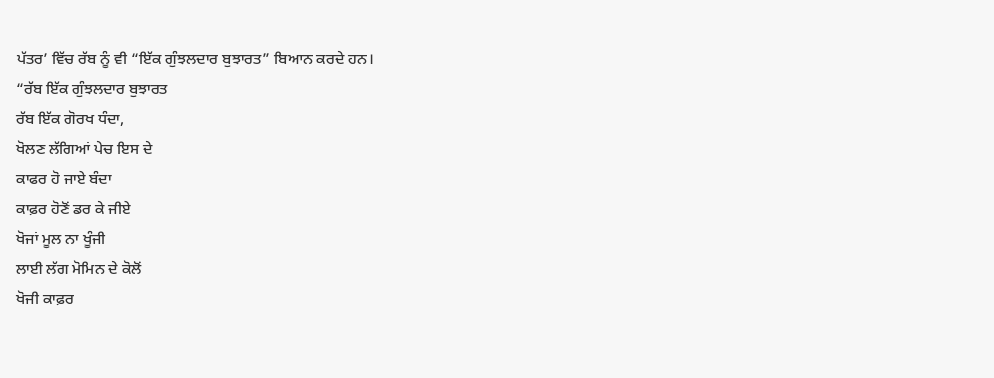ਪੱਤਰ’ ਵਿੱਚ ਰੱਬ ਨੂੰ ਵੀ “ਇੱਕ ਗੁੰਝਲਦਾਰ ਬੁਝਾਰਤ” ਬਿਆਨ ਕਰਦੇ ਹਨ।
“ਰੱਬ ਇੱਕ ਗੁੰਝਲਦਾਰ ਬੁਝਾਰਤ
ਰੱਬ ਇੱਕ ਗੋਰਖ ਧੰਦਾ,
ਖੋਲਣ ਲੱਗਿਆਂ ਪੇਚ ਇਸ ਦੇ
ਕਾਫਰ ਹੋ ਜਾਏ ਬੰਦਾ
ਕਾਫ਼ਰ ਹੋਣੋਂ ਡਰ ਕੇ ਜੀਏ
ਖੋਜਾਂ ਮੂਲ ਨਾ ਖੂੰਜੀ
ਲਾਈ ਲੱਗ ਮੋਮਿਨ ਦੇ ਕੋਲੋਂ
ਖੋਜੀ ਕਾਫ਼ਰ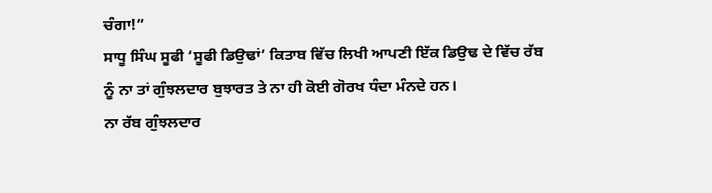ਚੰਗਾ!”
ਸਾਧੂ ਸਿੰਘ ਸੂਫੀ ‘ਸੂਫੀ ਡਿਉਢਾਂ’ ਕਿਤਾਬ ਵਿੱਚ ਲਿਖੀ ਆਪਣੀ ਇੱਕ ਡਿਉਢ ਦੇ ਵਿੱਚ ਰੱਬ ਨੂੰ ਨਾ ਤਾਂ ਗੁੰਝਲਦਾਰ ਬੁਝਾਰਤ ਤੇ ਨਾ ਹੀ ਕੋਈ ਗੋਰਖ ਧੰਦਾ ਮੰਨਦੇ ਹਨ।
ਨਾ ਰੱਬ ਗੁੰਝਲਦਾਰ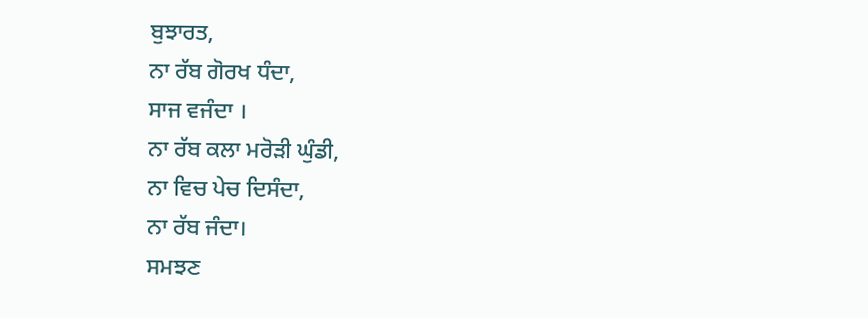ਬੁਝਾਰਤ,
ਨਾ ਰੱਬ ਗੋਰਖ ਧੰਦਾ,
ਸਾਜ ਵਜੰਦਾ ।
ਨਾ ਰੱਬ ਕਲਾ ਮਰੋੜੀ ਘੁੰਡੀ,
ਨਾ ਵਿਚ ਪੇਚ ਦਿਸੰਦਾ,
ਨਾ ਰੱਬ ਜੰਦਾ।
ਸਮਝਣ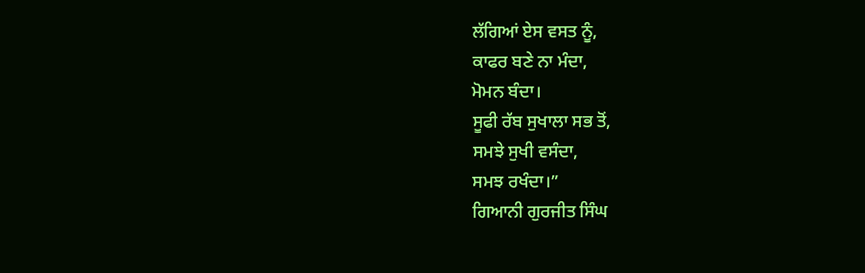ਲੱਗਿਆਂ ਏਸ ਵਸਤ ਨੂੰ,
ਕਾਫਰ ਬਣੇ ਨਾ ਮੰਦਾ,
ਮੋਮਨ ਬੰਦਾ।
ਸੂਫੀ ਰੱਬ ਸੁਖਾਲਾ ਸਭ ਤੋਂ,
ਸਮਝੇ ਸੁਖੀ ਵਸੰਦਾ,
ਸਮਝ ਰਖੰਦਾ।”
ਗਿਆਨੀ ਗੁਰਜੀਤ ਸਿੰਘ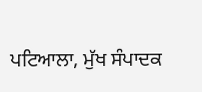ਪਟਿਆਲਾ, ਮੁੱਖ ਸੰਪਾਦਕ